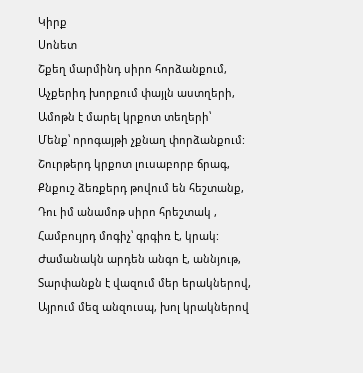Կիրք
Սոնետ
Շքեղ մարմինդ սիրո հորձանքում,
Աչքերիդ խորքում փայլն աստղերի,
Ամոթն է մարել կրքոտ տեղերի՝
Մենք՝ որոգայթի չքնաղ փորձանքում:
Շուրթերդ կրքոտ լուսաբորբ ճրագ,
Քնքուշ ձեռքերդ թովում են հեշտանք,
Դու իմ անամոթ սիրո հրեշտակ ,
Համբույրդ մոգիչ՝ գրգիռ է, կրակ:
Ժամանակն արդեն անգո է, աննյութ,
Տարփանքն է վազում մեր երակներով,
Այրում մեզ անզուսպ, խոլ կրակներով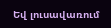Եվ լուսավառում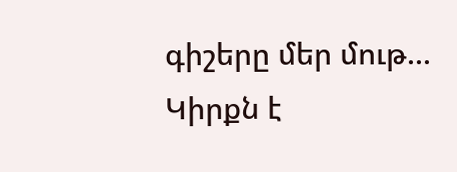գիշերը մեր մութ...
Կիրքն է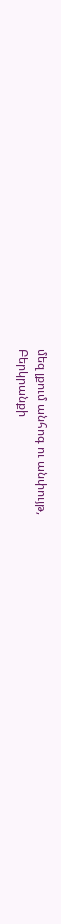մեզ լքում անհոգ ու անփույթ,
Բերկրանքի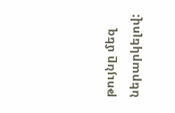թույնը մեզ ներարկելով: